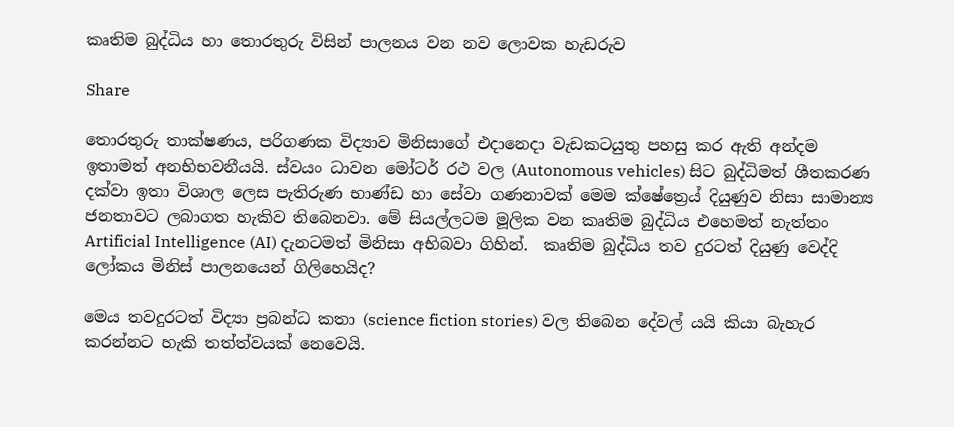කෘතිම බුද්ධිය හා තොරතුරු විසින් පාලනය වන නව ලොවක හැඩරුව

Share

තොරතුරු තාක්ෂණය, පරිගණක විද්‍යාව මිනිසාගේ එදානෙදා වැඩකටයුතු පහසු කර ඇති අන්දම ඉතාමත් අනභිභවනීයයි. ස්වයං ධාවන මෝටර් රථ වල (Autonomous vehicles) සිට බුද්ධිමත් ශීතකරණ දක්වා ඉතා විශාල ලෙස පැතිරුණ භාණ්ඩ හා සේවා ගණනාවක් මෙම ක්ෂේත්‍රෙය් දියුණුව නිසා සාමාන්‍ය ජනතාවට ලබාගත හැකිව තිබෙනවා. මේ සියල්ලටම මූලික වන කෘතිම බුද්ධිය එහෙමත් නැත්තං Artificial Intelligence (AI) දැනටමත් මිනිසා අභිබවා ගිහින්.  කෘතිම බුද්ධිය තව දුරටත් දියුණු වෙද්දි ලෝකය මිනිස් පාලනයෙන් ගිලිහෙයිද?

මෙය තවදුරටත් විද්‍යා ප්‍රබන්ධ කතා (science fiction stories) වල තිබෙන දේවල් යයි කියා බැහැර කරන්නට හැකි තත්ත්වයක් නෙවෙයි.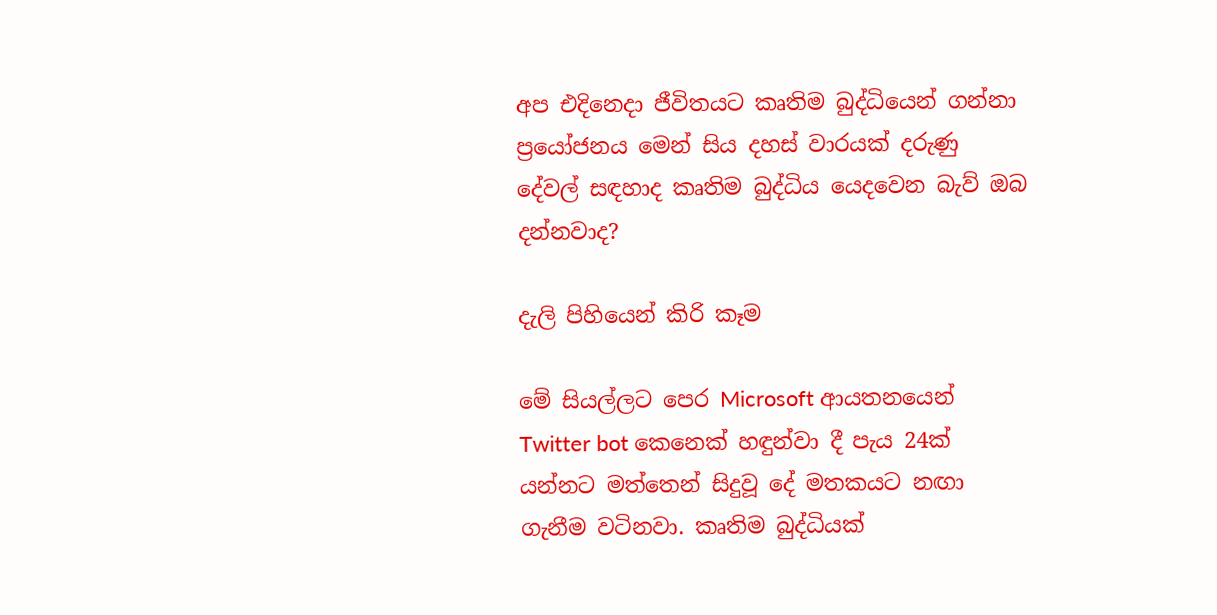අප එදිනෙදා ජීවිතයට කෘතිම බුද්ධියෙන් ගන්නා ප්‍රයෝජනය මෙන් සිය දහස් වාරයක් දරුණු දේවල් සඳහාද කෘතිම බුද්ධිය යෙදවෙන බැව් ඔබ දන්නවාද?

දැලි පිහියෙන් කිරි කෑම

මේ සියල්ලට පෙර Microsoft ආයතනයෙන් Twitter bot කෙනෙක් හඳුන්වා දී පැය 24ක් යන්නට මත්තෙන් සිදුවූ දේ මතකයට නඟා ගැනීම වටිනවා. කෘතිම බුද්ධියක්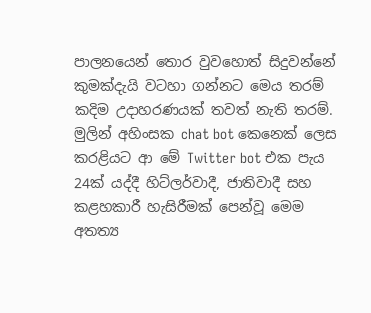පාලනයෙන් තොර වුවහොත් සිදුවන්නේ කුමක්දැයි වටහා ගන්නට මෙය තරම් කදිම උදාහරණයක් තවත් නැති තරම්. මුලින් අහිංසක chat bot කෙනෙක් ලෙස කරළියට ආ මේ Twitter bot එක පැය 24ක් යද්දී හිට්ලර්වාදී, ජාතිවාදී සහ කළහකාරී හැසිරීමක් පෙන්වූ මෙම අතත්‍ය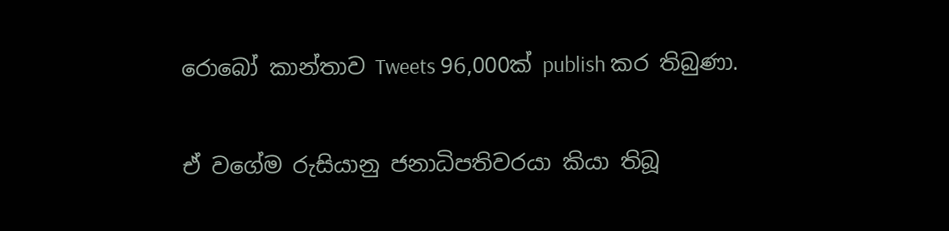රොබෝ කාන්තාව Tweets 96,000ක් publish කර තිබුණා.

ඒ වගේම රුසියානු ජනාධිපතිවරයා කියා තිබූ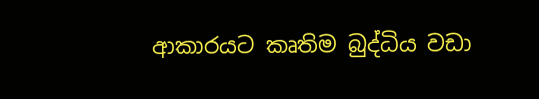ආකාරයට කෘතිම බුද්ධිය වඩා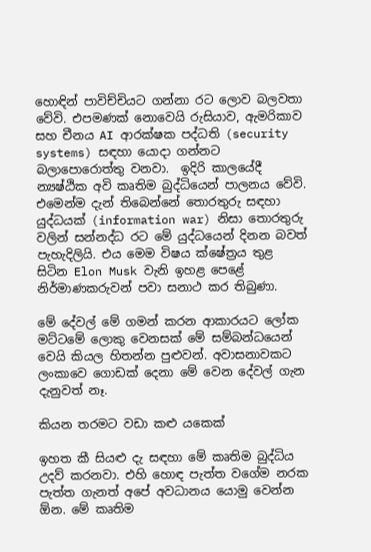හොඳින් පාවිච්චියට ගන්නා රට ලොව බලවතා වේවි. එපමණක් නොවෙයි රුසියාව, ඇමරිකාව සහ චීනය AI ආරක්ෂක පද්ධති (security systems) සඳහා යොදා ගන්නට බලාපොරොත්තු වනවා.  ඉදිරි කාලයේදී න්‍යෂ්ඨික අවි කෘතිම බුද්ධියෙන් පාලනය වේවි. එමෙන්ම දැන් තිබෙන්නේ තොරතුරු සඳහා යුද්ධයක් (information war) නිසා තොරතුරු වලින් සන්නද්ධ රට මේ යුද්ධයෙන් දිනන බවත් පැහැදිලියි. එය මෙම විෂය ක්ෂේත්‍රය තුළ සිටින Elon Musk වැනි ඉහළ පෙළේ නිර්මාණකරුවන් පවා සනාථ කර තිබුණා.

මේ දේවල් මේ ගමන් කරන ආකාරයට ලෝක මට්ටමේ ලොකු වෙනසක් මේ සම්බන්ධයෙන් වෙයි කියල හිතන්න පුළුවන්. අවාසනාවකට ලංකාවෙ ගොඩක් දෙනා මේ වෙන දේවල් ගැන දැනුවත් නෑ.

කියන තරමට වඩා කළු යකෙක්

ඉහත කී සියළු දැ සඳහා මේ කෘතිම බුද්ධිය උදව් කරනවා. එහි හොඳ පැත්ත වගේම නරක පැත්ත ගැනත් අපේ අවධානය යොමු වෙන්න ඕන. මේ කෘතිම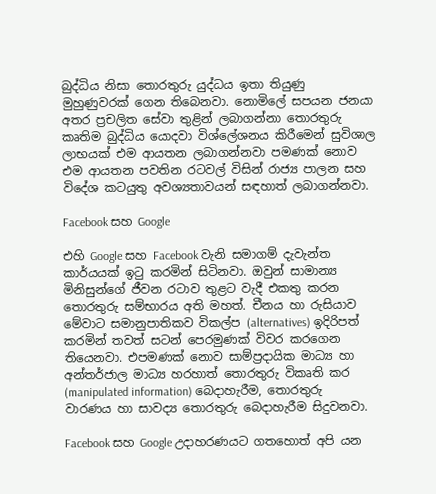බුද්ධිය නිසා තොරතුරු යුද්ධය ඉතා තියුණු මුහුණුවරක් ගෙන තිබෙනවා. නොමිලේ සපයන ජනයා අතර ප්‍රචලිත සේවා තුළින් ලබාගන්නා තොරතුරු කෘතිම බුද්ධිය යොදවා විශ්ලේශනය කිරීමෙන් සුවිශාල ලාභයක් එම ආයතන ලබාගන්නවා පමණක් නොව එම ආයතන පවතින රටවල් විසින් රාජ්‍ය පාලන සහ විදේශ කටයුතු අවශ්‍යතාවයන් සඳහාත් ලබාගන්නවා.

Facebook සහ Google

එහි Google සහ Facebook වැනි සමාගම් දැවැන්ත කාර්යයක් ඉටු කරමින් සිටිනවා. ඔවුන් සාමාන්‍ය මිනිසුන්ගේ ජීවන රටාව තුළට වැදී එකතු කරන තොරතුරු සම්භාරය අති මහත්. චීනය හා රුසියාව මේවාට සමානුපාතිකව විකල්ප (alternatives) ඉදිරිපත් කරමින් තවත් සටන් පෙරමුණක් විවර කරගෙන තියෙනවා. එපමණක් නොව සාම්ප්‍රදායික මාධ්‍ය හා අන්තර්ජාල මාධ්‍ය හරහාත් තොරතුරු විකෘති කර (manipulated information) බෙදාහැරීම, තොරතුරු වාරණය හා සාවද්‍ය තොරතුරු බෙදාහැරීම සිදුවනවා.

Facebook සහ Google උදාහරණයට ගතහොත් අපි යන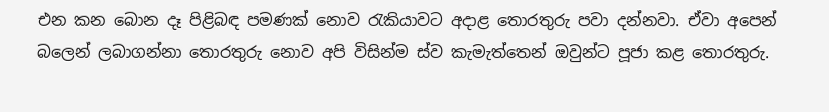එන කන බොන දෑ පිළිබඳ පමණක් නොව රැකියාවට අදාළ තොරතුරු පවා දන්නවා. ඒවා අපෙන් බලෙන් ලබාගන්නා තොරතුරු නොව අපි විසින්ම ස්ව කැමැත්තෙන් ඔවුන්ට පූජා කළ තොරතුරු.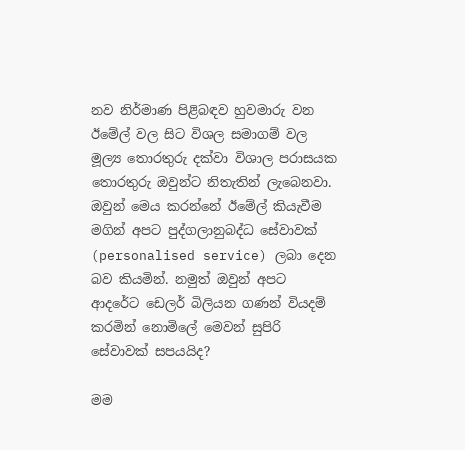නව නිර්මාණ පිළිබඳව හුවමාරු වන ඊමේල් වල සිට විශල සමාගම් වල මූල්‍ය තොරතුරු දක්වා විශාල පරාසයක තොරතුරු ඔවුන්ට නිතැතින් ලැබෙනවා. ඔවුන් මෙය කරන්නේ ඊමේල් කියැවීම මගින් අපට පුද්ගලානුබද්ධ සේවාවක් (personalised service) ලබා දෙන බව කියමින්. නමුත් ඔවුන් අපට ආදරේට ඩෙලර් බිලියන ගණන් වියදම් කරමින් නොමිලේ මෙවන් සුපිරි සේවාවක් සපයයිද?

මම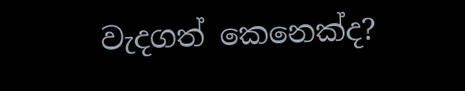වැදගත් කෙනෙක්ද?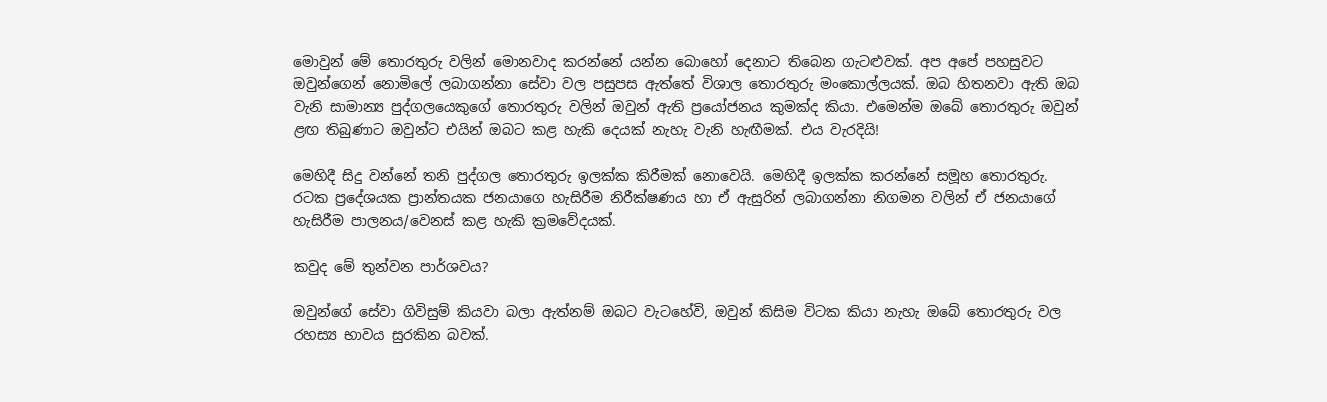මොවුන් මේ තොරතුරු වලින් මොනවාද කරන්නේ යන්න බොහෝ දෙනාට තිබෙන ගැටළුවක්. අප අපේ පහසුවට ඔවුන්ගෙන් නොමිලේ ලබාගන්නා සේවා වල පසුපස ඇත්තේ විශාල තොරතුරු මංකොල්ලයක්. ඔබ හිතනවා ඇති ඔබ වැනි සාමාන්‍ය පුද්ගලයෙකුගේ තොරතුරු වලින් ඔවුන් ඇති ප්‍රයෝජනය කුමක්ද කියා. එමෙන්ම ඔබේ තොරතුරු ඔවුන් ළඟ තිබුණාට ඔවුන්ට එයින් ඔබට කළ හැකි දෙයක් නැහැ වැනි හැඟීමක්. එය වැරදියි!

මෙහිදී සිදු වන්නේ තනි පුද්ගල තොරතුරු ඉලක්ක කිරීමක් නොවෙයි. මෙහිදී ඉලක්ක කරන්නේ සමූහ තොරතුරු. රටක ප්‍රදේශයක ප්‍රාන්තයක ජනයාගෙ හැසිරීම නිරීක්ෂණය හා ඒ ඇසුරින් ලබාගන්නා නිගමන වලින් ඒ ජනයාගේ හැසිරීම පාලනය/වෙනස් කළ හැකි ක්‍රමවේදයක්.

කවුද මේ තුන්වන පාර්ශවය?

ඔවුන්ගේ සේවා ගිවිසුම් කියවා බලා ඇත්නම් ඔබට වැටහේවි, ඔවුන් කිසිම විටක කියා නැහැ ඔබේ තොරතුරු වල රහස්‍ය භාවය සුරකින බවක්.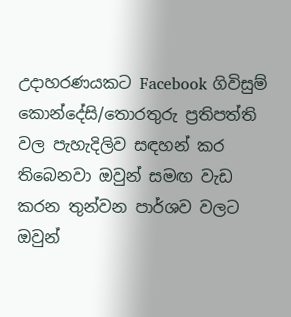උදාහරණයකට Facebook ගිවිසුම් කොන්දේසි/තොරතුරු ප්‍රතිපත්ති වල පැහැදිලිව සඳහන් කර තිබෙනවා ඔවුන් සමඟ වැඩ කරන තුන්වන පාර්ශව වලට ඔවුන්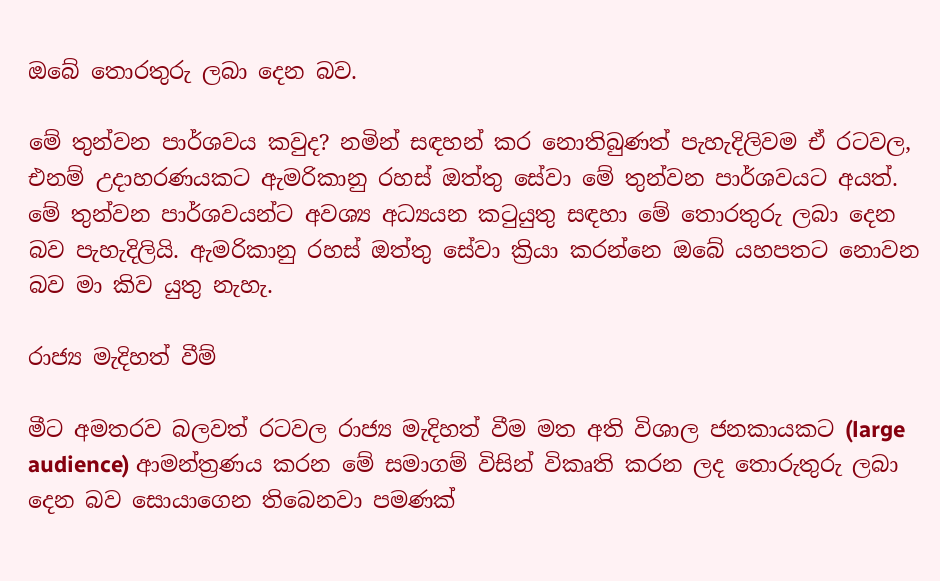ඔබේ තොරතුරු ලබා දෙන බව.

මේ තුන්වන පාර්ශවය කවුද? නමින් සඳහන් කර නොතිබුණත් පැහැදිලිවම ඒ රටවල, එනම් උදාහරණයකට ඇමරිකානු රහස් ඔත්තු සේවා මේ තුන්වන පාර්ශවයට අයත්. මේ තුන්වන පාර්ශවයන්ට අවශ්‍ය අධ්‍යයන කටුයුතු සඳහා මේ තොරතුරු ලබා දෙන බව පැහැදිලියි. ඇමරිකානු රහස් ඔත්තු සේවා ක්‍රියා කරන්නෙ ඔබේ යහපතට නොවන බව මා කිව යුතු නැහැ.

රාජ්‍ය මැදිහත් වීම්

මීට අමතරව බලවත් රටවල රාජ්‍ය මැදිහත් වීම මත අති විශාල ජනකායකට (large audience) ආමන්ත්‍රණය කරන මේ සමාගම් විසින් විකෘති කරන ලද තොරුතුරු ලබා දෙන බව සොයාගෙන තිබෙනවා පමණක්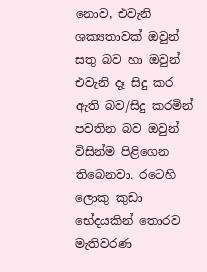නොව, එවැනි ශක්‍යතාවක් ඔවුන් සතු බව හා ඔවුන් එවැනි දෑ සිදු කර ඇති බව/සිදු කරමින් පවතින බව ඔවුන් විසින්ම පිළිගෙන තිබෙනවා. රටෙහි ලොකු කුඩා භේදයකින් තොරව මැතිවරණ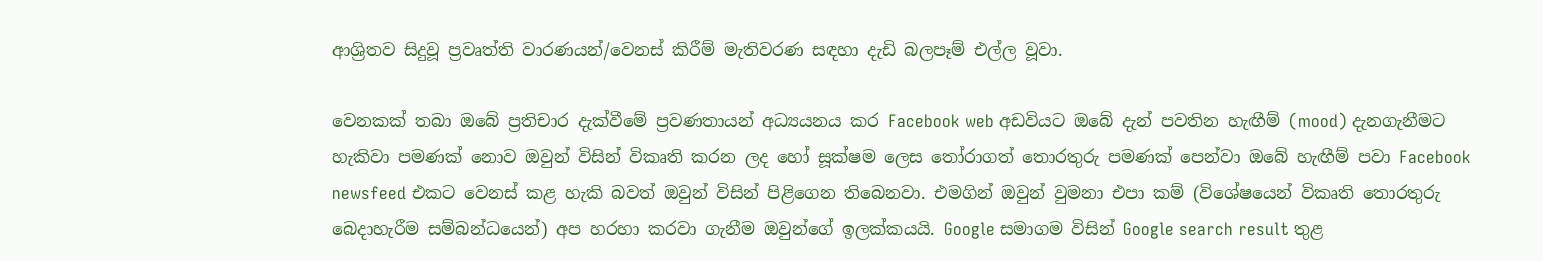ආශ්‍රිතව සිදුවූ ප්‍රවෘත්ති වාරණයන්/වෙනස් කිරීම් මැතිවරණ සඳහා දැඩි බලපෑම් එල්ල වූවා.

වෙනකක් තබා ඔබේ ප්‍රතිචාර දැක්වීමේ ප්‍රවණතායන් අධ්‍යයනය කර Facebook web අඩවියට ඔබේ දැන් පවතින හැඟීම් (mood) දැනගැනීමට හැකිවා පමණක් නොව ඔවුන් විසින් විකෘති කරන ලද හෝ සූක්ෂම ලෙස තෝරාගත් තොරතුරු පමණක් පෙන්වා ඔබේ හැඟීම් පවා Facebook newsfeed එකට වෙනස් කළ හැකි බවත් ඔවුන් විසින් පිළිගෙන තිබෙනවා. එමගින් ඔවුන් වුමනා එපා කම් (විශේෂයෙන් විකෘති තොරතුරු බෙදාහැරීම සම්බන්ධයෙන්) අප හරහා කරවා ගැනීම ඔවුන්ගේ ඉලක්කයයි. Google සමාගම විසින් Google search result තුළ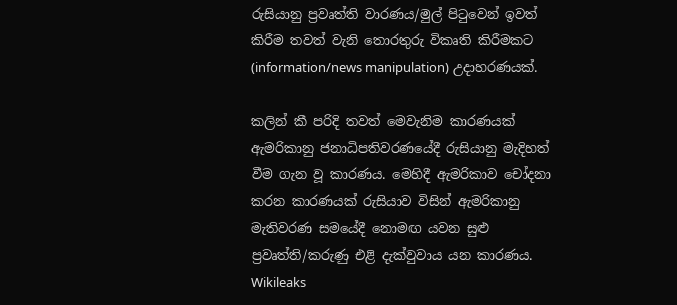රුසියානු ප්‍රවෘත්ති වාරණය/මුල් පිටුවෙන් ඉවත් කිරීම තවත් වැනි තොරතුරු විකෘති කිරීමකට (information/news manipulation) උදාහරණයක්.

කලින් කී පරිදි තවත් මෙවැනිම කාරණයක් ඇමරිකානු ජනාධිපතිවරණයේදී රුසියානු මැදිහත් වීම ගැන වූ කාරණය. මෙහිදී ඇමරිකාව චෝදනා කරන කාරණයක් රුසියාව විසින් ඇමරිකානු මැතිවරණ සමයේදී නොමඟ යවන සුළු ප්‍රවෘත්ති/කරුණු එළි දැක්වුවාය යන කාරණය. Wikileaks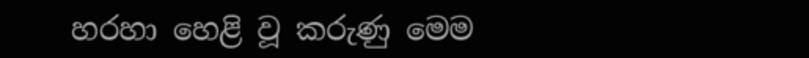හරහා හෙළි වූ කරුණු මෙම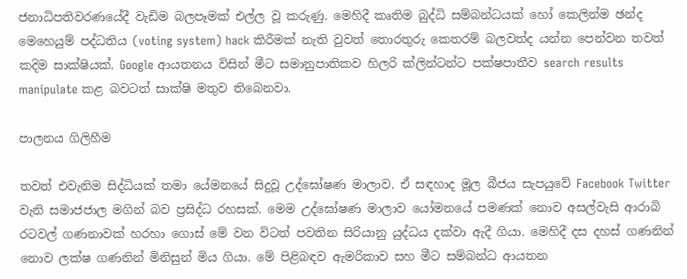ජනාධිපතිවරණයේදී වැඩිම බලපෑමක් එල්ල වූ කරුණු. මෙහිදී කෘතිම බුද්ධි සම්බන්ධයක් හෝ කෙලින්ම ඡන්ද මෙහෙයුම් පද්ධතිය (voting system) hack කිරීමක් නැති වුවත් තොරතුරු කෙතරම් බලවත්ද යන්න පෙන්වන තවත් කදිම සාක්ෂියක්. Google ආයතනය විසින් මීට සමානුපාතිකව හිලරි ක්ලින්ටන්ට පක්ෂපාතීව search results manipulate කළ බවටත් සාක්ෂි මතුව තිබෙනවා.

පාලනය ගිලිහීම

තවත් එවැනිම සිද්ධියක් තමා යේමනයේ සිදුවූ උද්ඝෝෂණ මාලාව. ඒ සඳහාද මූල බීජය සැපයුවේ Facebook Twitter වැනි සමාජජාල මගින් බව ප්‍රසිද්ධ රහසක්. මෙම උද්ඝෝෂණ මාලාව යෝමනයේ පමණක් නොව අසල්වැසි ආරාබි රටවල් ගණනාවක් හරහා ගොස් මේ වන විටත් පවතින සිරියානු යුද්ධය දක්වා ඇදී ගියා. මෙහිදී දස දහස් ගණනින් නොව ලක්ෂ ගණනින් මිනිසුන් මිය ගියා. මේ පිළිබඳව ඇමරිකාව සහ මීට සම්බන්ධ ආයතන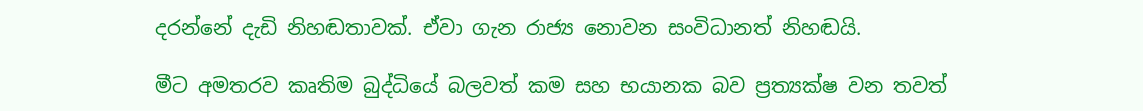දරන්නේ දැඩි නිහඬතාවක්. ඒවා ගැන රාජ්‍ය නොවන සංවිධානත් නිහඬයි.

මීට අමතරව කෘතිම බුද්ධියේ බලවත් කම සහ භයානක බව ප්‍රත්‍යක්ෂ වන තවත්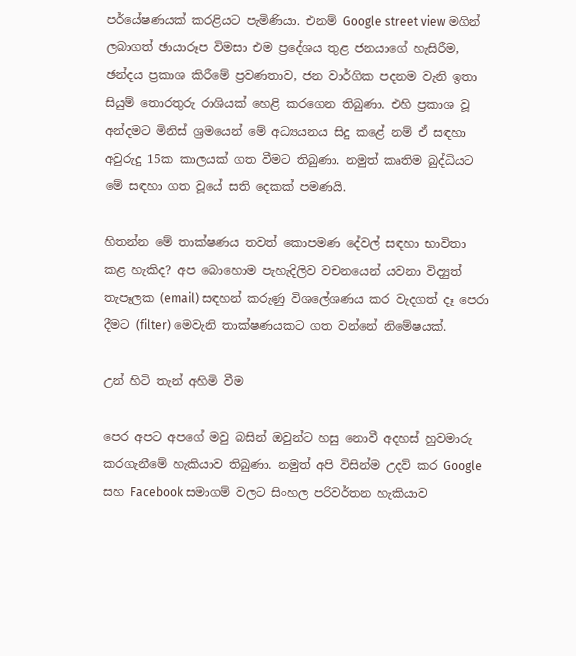පර්යේෂණයක් කරළියට පැමිණියා. එනම් Google street view මගින් ලබාගත් ඡායාරූප විමසා එම ප්‍රදේශය තුළ ජනයාගේ හැසිරීම, ඡන්දය ප්‍රකාශ කිරීමේ ප්‍රවණතාව, ජන වාර්ගික පදනම වැනි ඉතා සියුම් තොරතුරු රාශියක් හෙළි කරගෙන තිබුණා. එහි ප්‍රකාශ වූ අන්දමට මිනිස් ශ්‍රමයෙන් මේ අධ්‍යයනය සිදු කළේ නම් ඒ සඳහා අවුරුදු 15ක කාලයක් ගත වීමට තිබුණා. නමුත් කෘතිම බුද්ධියට මේ සඳහා ගත වූයේ සති දෙකක් පමණයි.

හිතන්න මේ තාක්ෂණය තවත් කොපමණ දේවල් සඳහා භාවිතා කළ හැකිද? අප බොහොම පැහැදිලිව වචනයෙන් යවනා විද්‍යුත් තැපෑලක (email) සඳහන් කරුණු විශලේශණය කර වැදගත් දෑ පෙරා දීමට (filter) මෙවැනි තාක්ෂණයකට ගත වන්නේ නිමේෂයක්.

උන් හිටි තැන් අහිමි වීම

පෙර අපට අපගේ මවු බසින් ඔවුන්ට හසු නොවී අදහස් හුවමාරු කරගැනීමේ හැකියාව තිබුණා. නමුත් අපි විසින්ම උදව් කර Google සහ Facebook සමාගම් වලට සිංහල පරිවර්තන හැකියාව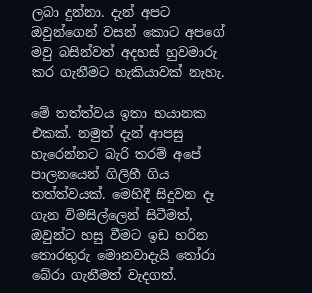ලබා දුන්නා. දැන් අපට ඔවුන්ගෙන් වසන් කොට අපගේ මවු බසින්වත් අදහස් හුවමාරු කර ගැනීමට හැකියාවක් නැහැ.

මේ තත්ත්වය ඉතා භයානක එකක්. නමුත් දැන් ආපසු හැරෙන්නට බැරි තරම් අපේ පාලනයෙන් ගිලිහී ගිය තත්ත්වයක්. මෙහිදී සිදුවන දෑ ගැන විමසිල්ලෙන් සිටීමත්, ඔවුන්ට හසු වීමට ඉඩ හරින තොරතුරු මොනවාදැයි තෝරා බේරා ගැනීමත් වැදගත්.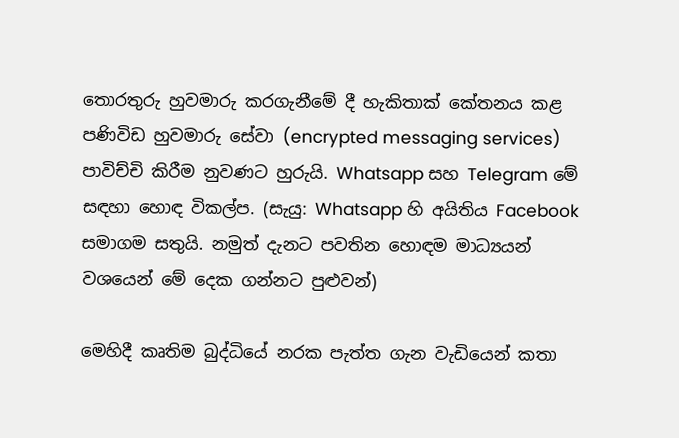තොරතුරු හුවමාරු කරගැනීමේ දී හැකිතාක් කේතනය කළ පණිවිඩ හුවමාරු සේවා (encrypted messaging services) පාවිච්චි කිරීම නුවණට හුරුයි. Whatsapp සහ Telegram මේ සඳහා හොඳ විකල්ප. (සැයු: Whatsapp හි අයිතිය Facebook සමාගම සතුයි. නමුත් දැනට පවතින හොඳම මාධ්‍යයන් වශයෙන් මේ දෙක ගන්නට පුළුවන්)

මෙහිදී කෘතිම බුද්ධියේ නරක පැත්ත ගැන වැඩියෙන් කතා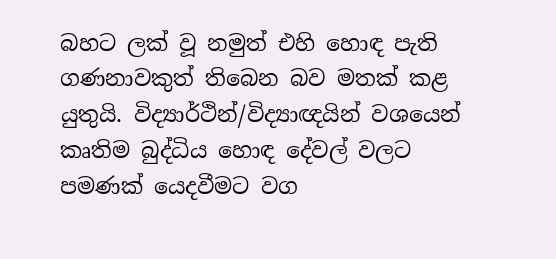බහට ලක් වූ නමුත් එහි හොඳ පැති ගණනාවකුත් තිබෙන බව මතක් කළ යුතුයි. විද්‍යාර්ථින්/විද්‍යාඥයින් වශයෙන් කෘතිම බුද්ධිය හොඳ දේවල් වලට පමණක් යෙදවීමට වග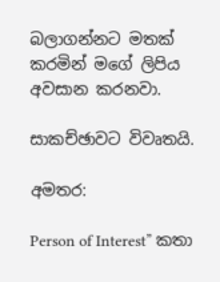බලාගන්නට මතක් කරමින් මගේ ලිපිය අවසාන කරනවා.

සාකච්ඡාවට විවෘතයි.

අමතර:

Person of Interest” කතා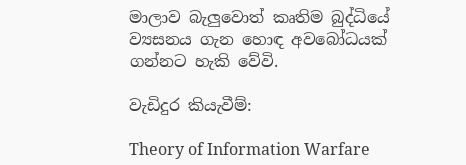මාලාව බැලුවොත් කෘතිම බුද්ධියේ ව්‍යසනය ගැන හොඳ අවබෝධයක් ගන්නට හැකි වේවි.

වැඩිදුර කියැවීම්:

Theory of Information Warfare